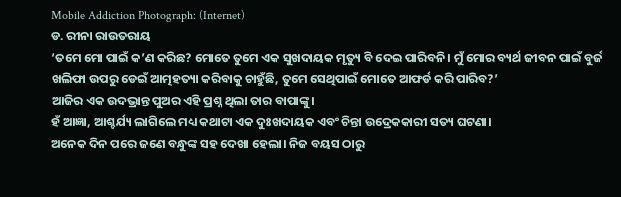Mobile Addiction Photograph: (Internet)
ଡ. ରୀନା ରାଉତରାୟ
‘ତମେ ମୋ ପାଇଁ କ’ଣ କରିଛ? ମୋତେ ତୁମେ ଏକ ସୁଖଦାୟକ ମୃତ୍ୟୁ ବି ଦେଇ ପାରିବନି। ମୁଁ ମୋର ବ୍ୟର୍ଥ ଜୀବନ ପାଇଁ ବୁର୍ଜ ଖଲିଫା ଉପରୁ ଡେଇଁ ଆତ୍ମହତ୍ୟା କରିବାକୁ ଚାହୁଁଛି, ତୁମେ ସେଥିପାଇଁ ମୋତେ ଆଫର୍ଡ କରି ପାରିବ?’
ଆଜିର ଏକ ଉଦଭ୍ରାନ୍ତ ପୁଅର ଏହି ପ୍ରଶ୍ନ ଥିଲା ତାର ବାପାଙ୍କୁ।
ହଁ ଆଜ୍ଞା, ଆଶ୍ଚର୍ଯ୍ୟ ଲାଗିଲେ ମଧ୍ୟ କଥାଟା ଏକ ଦୁଃଖଦାୟକ ଏବଂ ଚିନ୍ତା ଉଦ୍ରେକକାରୀ ସତ୍ୟ ଘଟଣା।
ଅନେକ ଦିନ ପରେ ଜଣେ ବନ୍ଧୁଙ୍କ ସହ ଦେଖା ହେଲା। ନିଜ ବୟସ ଠାରୁ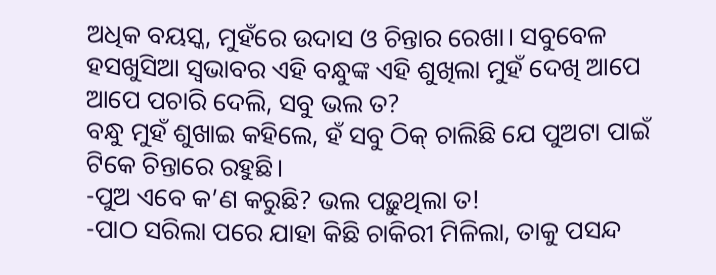ଅଧିକ ବୟସ୍କ, ମୁହଁରେ ଉଦାସ ଓ ଚିନ୍ତାର ରେଖା। ସବୁବେଳ ହସଖୁସିଆ ସ୍ୱଭାବର ଏହି ବନ୍ଧୁଙ୍କ ଏହି ଶୁଖିଲା ମୁହଁ ଦେଖି ଆପେ ଆପେ ପଚାରି ଦେଲି, ସବୁ ଭଲ ତ?
ବନ୍ଧୁ ମୁହଁ ଶୁଖାଇ କହିଲେ, ହଁ ସବୁ ଠିକ୍ ଚାଲିଛି ଯେ ପୁଅଟା ପାଇଁ ଟିକେ ଚିନ୍ତାରେ ରହୁଛି।
-ପୁଅ ଏବେ କ’ଣ କରୁଛି? ଭଲ ପଢ଼ୁଥିଲା ତ!
-ପାଠ ସରିଲା ପରେ ଯାହା କିଛି ଚାକିରୀ ମିଳିଲା, ତାକୁ ପସନ୍ଦ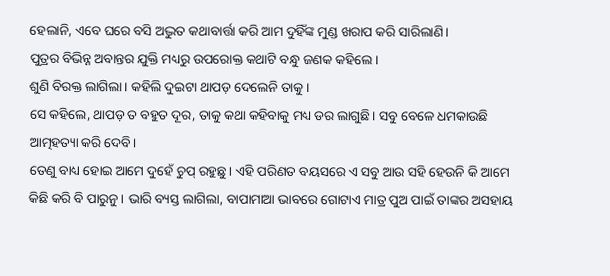ହେଲାନି, ଏବେ ଘରେ ବସି ଅଦ୍ଭୁତ କଥାବାର୍ତ୍ତା କରି ଆମ ଦୁହିଁଙ୍କ ମୁଣ୍ଡ ଖରାପ କରି ସାରିଲାଣି।
ପୁତ୍ରର ବିଭିନ୍ନ ଅବାନ୍ତର ଯୁକ୍ତି ମଧ୍ୟରୁ ଉପରୋକ୍ତ କଥାଟି ବନ୍ଧୁ ଜଣକ କହିଲେ।
ଶୁଣି ବିରକ୍ତ ଲାଗିଲା। କହିଲି ଦୁଇଟା ଥାପଡ଼ ଦେଲେନି ତାକୁ।
ସେ କହିଲେ, ଥାପଡ଼ ତ ବହୁତ ଦୂର, ତାକୁ କଥା କହିବାକୁ ମଧ୍ୟ ଡର ଲାଗୁଛି। ସବୁ ବେଳେ ଧମକାଉଛି ଆତ୍ମହତ୍ୟା କରି ଦେବି।
ତେଣୁ ବାଧ୍ୟ ହୋଇ ଆମେ ଦୁହେଁ ଚୁପ୍ ରହୁଛୁ। ଏହି ପରିଣତ ବୟସରେ ଏ ସବୁ ଆଉ ସହି ହେଉନି କି ଆମେ କିଛି କରି ବି ପାରୁନୁ। ଭାରି ବ୍ୟସ୍ତ ଲାଗିଲା, ବାପାମାଆ ଭାବରେ ଗୋଟାଏ ମାତ୍ର ପୁଅ ପାଇଁ ତାଙ୍କର ଅସହାୟ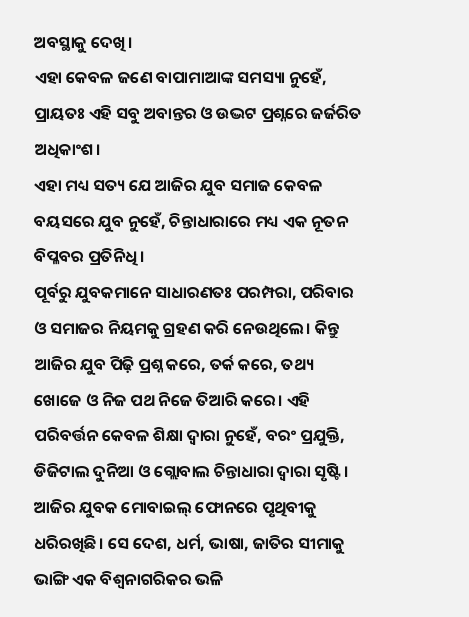ଅବସ୍ଥାକୁ ଦେଖି।
ଏହା କେବଳ ଜଣେ ବାପାମାଆଙ୍କ ସମସ୍ୟା ନୁହେଁ, ପ୍ରାୟତଃ ଏହି ସବୁ ଅବାନ୍ତର ଓ ଉଦ୍ଭଟ ପ୍ରଶ୍ନରେ ଜର୍ଜରିତ ଅଧିକାଂଶ।
ଏହା ମଧ୍ୟ ସତ୍ୟ ଯେ ଆଜିର ଯୁବ ସମାଜ କେବଳ ବୟସରେ ଯୁବ ନୁହେଁ, ଚିନ୍ତାଧାରାରେ ମଧ୍ୟ ଏକ ନୂତନ ବିପ୍ଳବର ପ୍ରତିନିଧି।
ପୂର୍ବରୁ ଯୁବକମାନେ ସାଧାରଣତଃ ପରମ୍ପରା, ପରିବାର ଓ ସମାଜର ନିୟମକୁ ଗ୍ରହଣ କରି ନେଉଥିଲେ। କିନ୍ତୁ ଆଜିର ଯୁବ ପିଢ଼ି ପ୍ରଶ୍ନ କରେ, ତର୍କ କରେ, ତଥ୍ୟ ଖୋଜେ ଓ ନିଜ ପଥ ନିଜେ ତିଆରି କରେ। ଏହି ପରିବର୍ତ୍ତନ କେବଳ ଶିକ୍ଷା ଦ୍ୱାରା ନୁହେଁ, ବରଂ ପ୍ରଯୁକ୍ତି, ଡିଜିଟାଲ ଦୁନିଆ ଓ ଗ୍ଲୋବାଲ ଚିନ୍ତାଧାରା ଦ୍ୱାରା ସୃଷ୍ଟି। ଆଜିର ଯୁବକ ମୋବାଇଲ୍ ଫୋନରେ ପୃଥିବୀକୁ ଧରିରଖିଛି। ସେ ଦେଶ, ଧର୍ମ, ଭାଷା, ଜାତିର ସୀମାକୁ ଭାଙ୍ଗି ଏକ ବିଶ୍ୱନାଗରିକର ଭଳି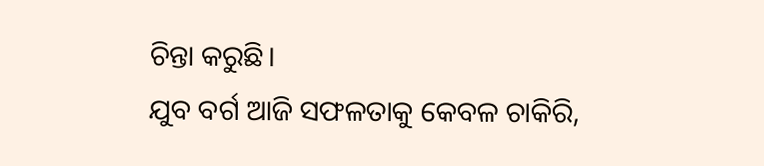ଚିନ୍ତା କରୁଛି।
ଯୁବ ବର୍ଗ ଆଜି ସଫଳତାକୁ କେବଳ ଚାକିରି,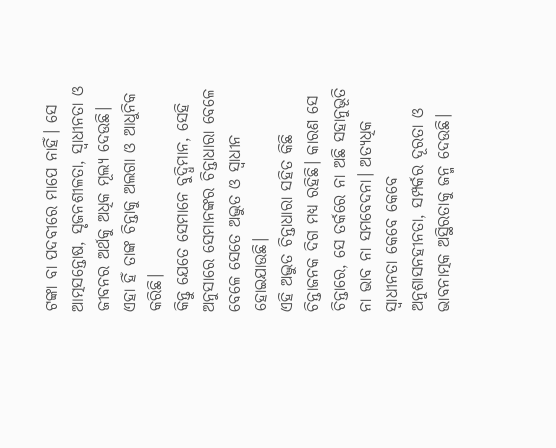ଟଙ୍କା ବା ପଦବୀରେ ମାପେ ନାହିଁ। ସେ ଆତ୍ମସନ୍ତୋଷ, ସୃଜନଶୀଳତା, ସ୍ୱାଧୀନତା ଓ ଜୀବନର ଅର୍ଥକୁ ଅଧିକ ମୂଲ୍ୟ ଦେଉଛି। ଏହା ହିଁ ତାଙ୍କ ଚିନ୍ତାକୁ ଅଲଗା ଓ ଆଧୁନିକ କରିଛି।
କିନ୍ତୁ ଯେତେ ସେମାନେ ବୁଦ୍ଧିମାନ, ସେହି ଅନୁସାରେ ସେମାନଙ୍କର ଚିନ୍ତାଧାରା ବେଳେ ବେଳେ ସେତେ ଅଦ୍ଭୁତ ଓ ସ୍ୱାଧୀନ ହୋଇଯାଉଛି।
ଏହି ଅଦ୍ଭୁତ ଚିନ୍ତାଧାରା ସହିତ କିଛି ଚିନ୍ତାଜନକ ଦିଗ ମଧ୍ୟ ରହିଛି। କାରଣ ସେ ଚିନ୍ତାରେ, ସେ ତର୍କରେ ନା ଅଛି ସହାନୁଭୂତି ନା ଭାବ ନା ସମବେଦନା। ଅତ୍ୟଧିକ ସ୍ୱାଧୀନତା କେବେ କେବେ ଅନୁଶାସନହୀନତା, ସମ୍ପର୍କର ଦୂରତା ଓ ଭାବନାତ୍ମକ ଅସ୍ଥିରତାକୁ ଜନ୍ମ ଦେଉଛି।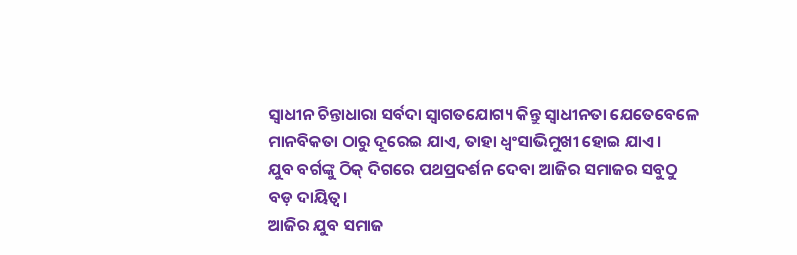ସ୍ୱାଧୀନ ଚିନ୍ତାଧାରା ସର୍ବଦା ସ୍ୱାଗତଯୋଗ୍ୟ କିନ୍ତୁ ସ୍ଵାଧୀନତା ଯେତେବେଳେ ମାନବିକତା ଠାରୁ ଦୂରେଇ ଯାଏ, ତାହା ଧ୍ୱଂସାଭିମୁଖୀ ହୋଇ ଯାଏ।
ଯୁବ ବର୍ଗଙ୍କୁ ଠିକ୍ ଦିଗରେ ପଥପ୍ରଦର୍ଶନ ଦେବା ଆଜିର ସମାଜର ସବୁଠୁ ବଡ଼ ଦାୟିତ୍ୱ।
ଆଜିର ଯୁବ ସମାଜ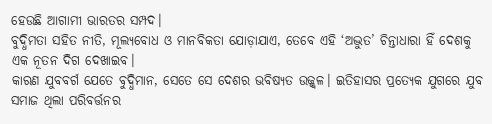ହେଉଛି ଆଗାମୀ ଭାରତର ସମ୍ପଦ।
ବୁଦ୍ଧିମତା ସହିତ ନୀତି, ମୂଲ୍ୟବୋଧ ଓ ମାନବିକତା ଯୋଡ଼ାଯାଏ, ତେବେ ଏହି ‘ଅଦ୍ଭୁତ’ ଚିନ୍ତାଧାରା ହିଁ ଦେଶକୁ ଏକ ନୂତନ ଦିଗ ଦେଖାଇବ।
କାରଣ ଯୁବବର୍ଗ ଯେତେ ବୁଦ୍ଧିମାନ, ସେତେ ସେ ଦେଶର ଭବିଷ୍ୟତ ଉଜ୍ଜ୍ୱଳ। ଇତିହାସର ପ୍ରତ୍ୟେକ ଯୁଗରେ ଯୁବ ସମାଜ ଥିଲା ପରିବର୍ତ୍ତନର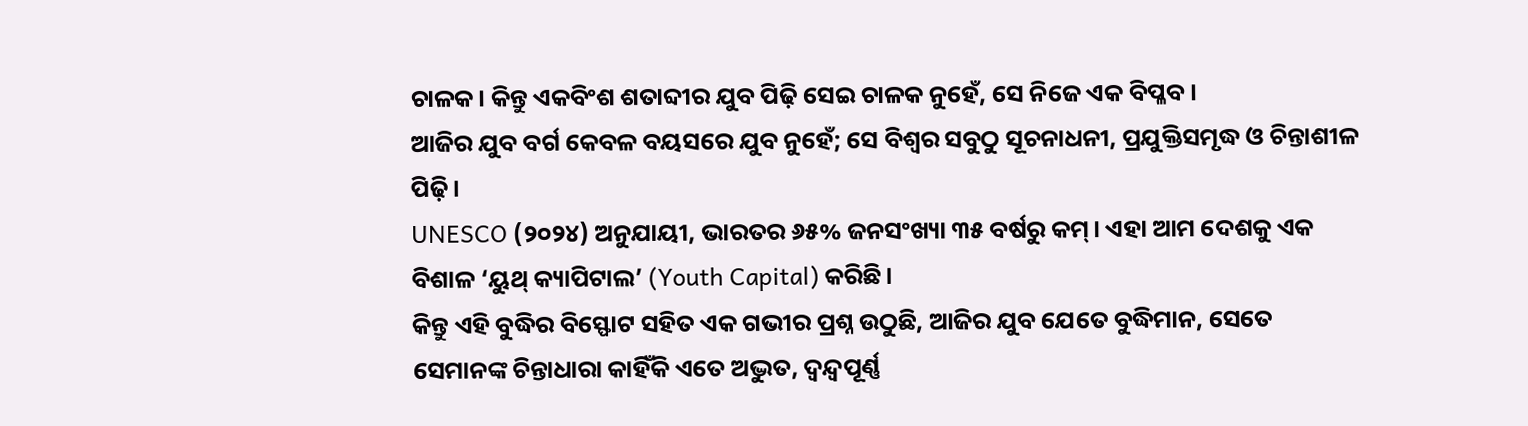ଚାଳକ। କିନ୍ତୁ ଏକବିଂଶ ଶତାବ୍ଦୀର ଯୁବ ପିଢ଼ି ସେଇ ଚାଳକ ନୁହେଁ, ସେ ନିଜେ ଏକ ବିପ୍ଳବ।
ଆଜିର ଯୁବ ବର୍ଗ କେବଳ ବୟସରେ ଯୁବ ନୁହେଁ; ସେ ବିଶ୍ୱର ସବୁଠୁ ସୂଚନାଧନୀ, ପ୍ରଯୁକ୍ତିସମୃଦ୍ଧ ଓ ଚିନ୍ତାଶୀଳ ପିଢ଼ି।
UNESCO (୨୦୨୪) ଅନୁଯାୟୀ, ଭାରତର ୬୫% ଜନସଂଖ୍ୟା ୩୫ ବର୍ଷରୁ କମ୍। ଏହା ଆମ ଦେଶକୁ ଏକ ବିଶାଳ ‘ୟୁଥ୍ କ୍ୟାପିଟାଲ’ (Youth Capital) କରିଛି।
କିନ୍ତୁ ଏହି ବୁଦ୍ଧିର ବିସ୍ଫୋଟ ସହିତ ଏକ ଗଭୀର ପ୍ରଶ୍ନ ଉଠୁଛି, ଆଜିର ଯୁବ ଯେତେ ବୁଦ୍ଧିମାନ, ସେତେ ସେମାନଙ୍କ ଚିନ୍ତାଧାରା କାହିଁକି ଏତେ ଅଦ୍ଭୁତ, ଦ୍ୱନ୍ଦ୍ୱପୂର୍ଣ୍ଣ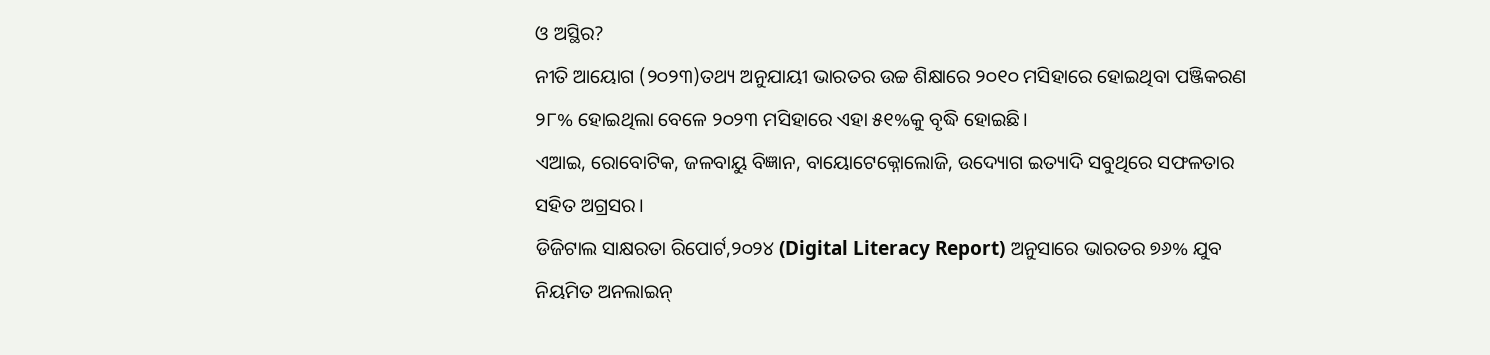ଓ ଅସ୍ଥିର?
ନୀତି ଆୟୋଗ (୨୦୨୩)ତଥ୍ୟ ଅନୁଯାୟୀ ଭାରତର ଉଚ୍ଚ ଶିକ୍ଷାରେ ୨୦୧୦ ମସିହାରେ ହୋଇଥିବା ପଞ୍ଜିକରଣ ୨୮% ହୋଇଥିଲା ବେଳେ ୨୦୨୩ ମସିହାରେ ଏହା ୫୧%କୁ ବୃଦ୍ଧି ହୋଇଛି।
ଏଆଇ, ରୋବୋଟିକ, ଜଳବାୟୁ ବିଜ୍ଞାନ, ବାୟୋଟେକ୍ନୋଲୋଜି, ଉଦ୍ୟୋଗ ଇତ୍ୟାଦି ସବୁଥିରେ ସଫଳତାର ସହିତ ଅଗ୍ରସର।
ଡିଜିଟାଲ ସାକ୍ଷରତା ରିପୋର୍ଟ,୨୦୨୪ (Digital Literacy Report) ଅନୁସାରେ ଭାରତର ୭୬% ଯୁବ ନିୟମିତ ଅନଲାଇନ୍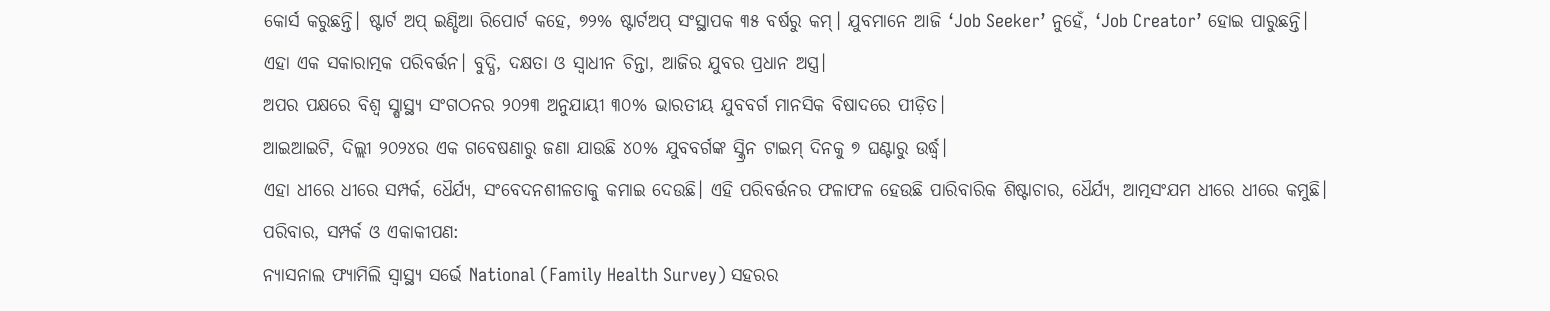କୋର୍ସ କରୁଛନ୍ତି। ଷ୍ଟାର୍ଟ ଅପ୍ ଇଣ୍ଡିଆ ରିପୋର୍ଟ କହେ, ୭୨% ଷ୍ଟାର୍ଟଅପ୍ ସଂସ୍ଥାପକ ୩୫ ବର୍ଷରୁ କମ୍। ଯୁବମାନେ ଆଜି ‘Job Seeker’ ନୁହେଁ, ‘Job Creator’ ହୋଇ ପାରୁଛନ୍ତି।
ଏହା ଏକ ସକାରାତ୍ମକ ପରିବର୍ତ୍ତନ। ବୁଦ୍ଧି, ଦକ୍ଷତା ଓ ସ୍ୱାଧୀନ ଚିନ୍ତା, ଆଜିର ଯୁବର ପ୍ରଧାନ ଅସ୍ତ୍ର।
ଅପର ପକ୍ଷରେ ବିଶ୍ୱ ସ୍ଷାସ୍ଥ୍ୟ ସଂଗଠନର ୨୦୨୩ ଅନୁଯାୟୀ ୩୦% ଭାରତୀୟ ଯୁବବର୍ଗ ମାନସିକ ବିଷାଦରେ ପୀଡ଼ିତ।
ଆଇଆଇଟି, ଦିଲ୍ଲୀ ୨୦୨୪ର ଏକ ଗବେଷଣାରୁ ଜଣା ଯାଉଛି ୪୦% ଯୁବବର୍ଗଙ୍କ ସ୍କ୍ରିନ ଟାଇମ୍ ଦିନକୁ ୭ ଘଣ୍ଟାରୁ ଉର୍ଦ୍ଧ୍ୱ।
ଏହା ଧୀରେ ଧୀରେ ସମ୍ପର୍କ, ଧୈର୍ଯ୍ୟ, ସଂବେଦନଶୀଳତାକୁ କମାଇ ଦେଉଛି। ଏହି ପରିବର୍ତ୍ତନର ଫଳାଫଳ ହେଉଛି ପାରିବାରିକ ଶିଷ୍ଟାଚାର, ଧୈର୍ଯ୍ୟ, ଆତ୍ମସଂଯମ ଧୀରେ ଧୀରେ କମୁଛି।
ପରିବାର, ସମ୍ପର୍କ ଓ ଏକାକୀପଣ:
ନ୍ୟାସନାଲ ଫ୍ୟାମିଲି ସ୍ୱାସ୍ଥ୍ୟ ସର୍ଭେ National (Family Health Survey) ସହରର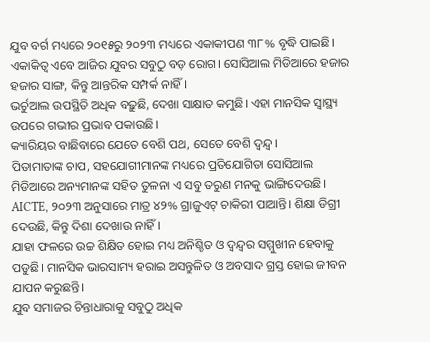ଯୁବ ବର୍ଗ ମଧ୍ୟରେ ୨୦୧୫ରୁ ୨୦୨୩ ମଧ୍ୟରେ ଏକାକୀପଣ ୩୮% ବୃଦ୍ଧି ପାଇଛି।
ଏକାକିତ୍ଵ ଏବେ ଆଜିର ଯୁବର ସବୁଠୁ ବଡ଼ ରୋଗ। ସୋସିଆଲ ମିଡିଆରେ ହଜାର ହଜାର ସାଙ୍ଗ, କିନ୍ତୁ ଆନ୍ତରିକ ସମ୍ପର୍କ ନାହିଁ।
ଭର୍ଚୁଆଲ ଉପସ୍ଥିତି ଅଧିକ ବଢ଼ୁଛି, ଦେଖା ସାକ୍ଷାତ କମୁଛି। ଏହା ମାନସିକ ସ୍ୱାସ୍ଥ୍ୟ ଉପରେ ଗଭୀର ପ୍ରଭାବ ପକାଉଛି।
କ୍ୟାରିୟର ବାଛିବାରେ ଯେତେ ବେଶି ପଥ, ସେତେ ବେଶି ଦ୍ୱନ୍ଦ୍ୱ।
ପିତାମାତାଙ୍କ ଚାପ, ସହଯୋଗୀମାନଙ୍କ ମଧ୍ୟରେ ପ୍ରତିଯୋଗିତା ସୋସିଆଲ ମିଡିଆରେ ଅନ୍ୟମାନଙ୍କ ସହିତ ତୁଳନା ଏ ସବୁ ତରୁଣ ମନକୁ ଭାଙ୍ଗିଦେଉଛି।
AICTE, ୨୦୨୩ ଅନୁସାରେ ମାତ୍ର ୪୨% ଗ୍ରାଜୁଏଟ୍ ଚାକିରୀ ପାଆନ୍ତି। ଶିକ୍ଷା ଡିଗ୍ରୀ ଦେଉଛି, କିନ୍ତୁ ଦିଶା ଦେଖାଉ ନାହିଁ।
ଯାହା ଫଳରେ ଉଚ୍ଚ ଶିକ୍ଷିତ ହୋଇ ମଧ୍ୟ ଅନିଶ୍ଚିତ ଓ ଦ୍ୱନ୍ଦ୍ୱର ସମ୍ମୁଖୀନ ହେବାକୁ ପଡୁଛି। ମାନସିକ ଭାରସାମ୍ୟ ହରାଇ ଅସନ୍ତୁଳିତ ଓ ଅବସାଦ ଗ୍ରସ୍ତ ହୋଇ ଜୀବନ ଯାପନ କରୁଛନ୍ତି।
ଯୁବ ସମାଜର ଚିନ୍ତାଧାରାକୁ ସବୁଠୁ ଅଧିକ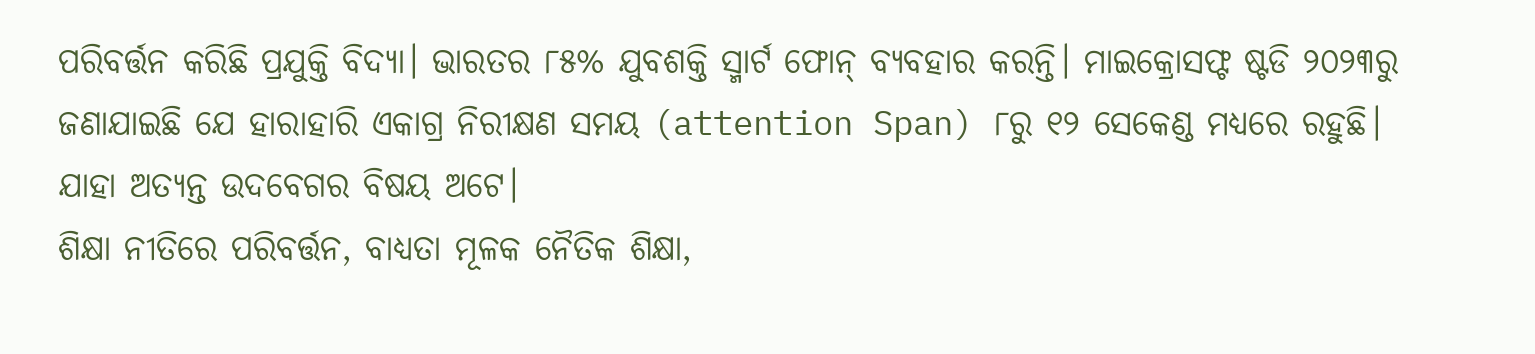ପରିବର୍ତ୍ତନ କରିଛି ପ୍ରଯୁକ୍ତି ବିଦ୍ୟା। ଭାରତର ୮୫% ଯୁବଶକ୍ତି ସ୍ମାର୍ଟ ଫୋନ୍ ବ୍ୟବହାର କରନ୍ତି। ମାଇକ୍ରୋସଫ୍ଟ ଷ୍ଟଡି ୨୦୨୩ରୁ ଜଣାଯାଇଛି ଯେ ହାରାହାରି ଏକାଗ୍ର ନିରୀକ୍ଷଣ ସମୟ (attention Span) ୮ରୁ ୧୨ ସେକେଣ୍ଡ ମଧ୍ୟରେ ରହୁଛି। ଯାହା ଅତ୍ୟନ୍ତ ଉଦବେଗର ବିଷୟ ଅଟେ।
ଶିକ୍ଷା ନୀତିରେ ପରିବର୍ତ୍ତନ, ବାଧ୍ୟତା ମୂଳକ ନୈତିକ ଶିକ୍ଷା,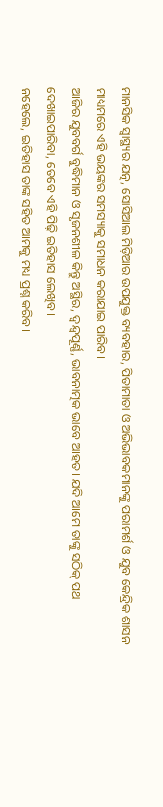ମାନସିକ ସ୍ୱାସ୍ଥ୍ୟର ଯତ୍ନ, ସୋସିଆଲ ମିଡ଼ିଆର ଉପଯୁକ୍ତ ବ୍ୟବହାର, ପିତାମାତା ଓ ଅଭିଭାବକମାନଙ୍କୁ ପରାମର୍ଶ ଓ ଯୁବ କେନ୍ଦ୍ରିକ ଶାସନ ମାଧ୍ୟମରେ ଏହି ଭୟଙ୍କର ସମସ୍ୟାକୁ ସମାଧନ କରାଯାଇ ପାରିବ।
ଆଜିର ଯୁବବର୍ଗ ବୁଦ୍ଧିମାନ ଓ ସୃଜନଶୀଳ କିନ୍ତୁ ଅସ୍ଥିର, ଦ୍ୱନ୍ଦ୍ୱପୂର୍ଣ୍ଣ, ଭାବନାତ୍ମକ ଭାବେ ଆହତ। ଯଦି ଆମେ ତାଙ୍କୁ ସଠିକ୍ ପଥ ଦେଖାଇପାରିବା, ତେବେ ଏହି ପିଢ଼ି ଇତିହାସ ଲେଖିବ।
ନହେଲେ, ଇତିହାସ ତାଙ୍କ ସହିତ ଆମକୁ ମଧ୍ୟ ପ୍ରଶ୍ନ କରିବ।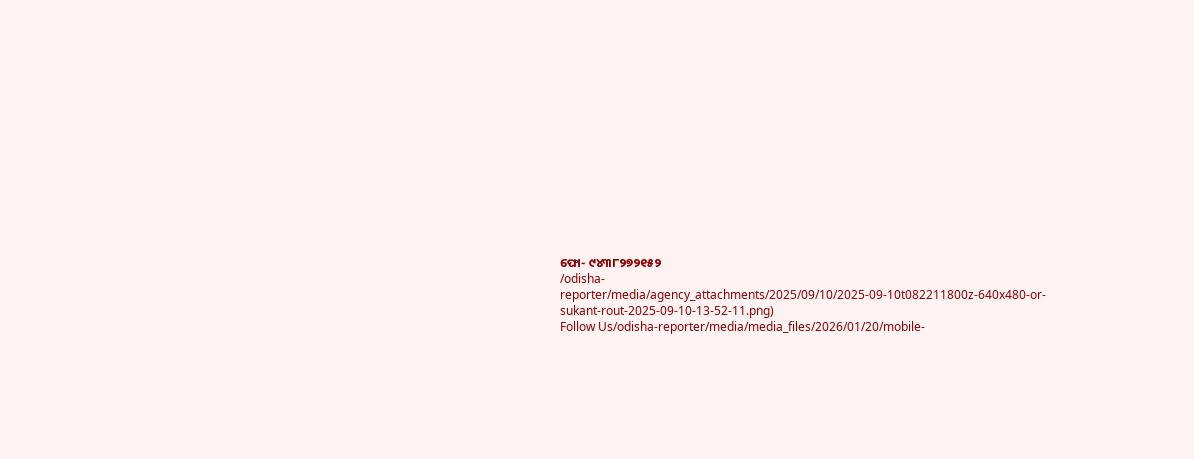ଫୋ- ୯୪୩୮୨୭୨୧୫୨
/odisha-reporter/media/agency_attachments/2025/09/10/2025-09-10t082211800z-640x480-or-sukant-rout-2025-09-10-13-52-11.png)
Follow Us/odisha-reporter/media/media_files/2026/01/20/mobile-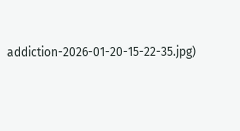addiction-2026-01-20-15-22-35.jpg)